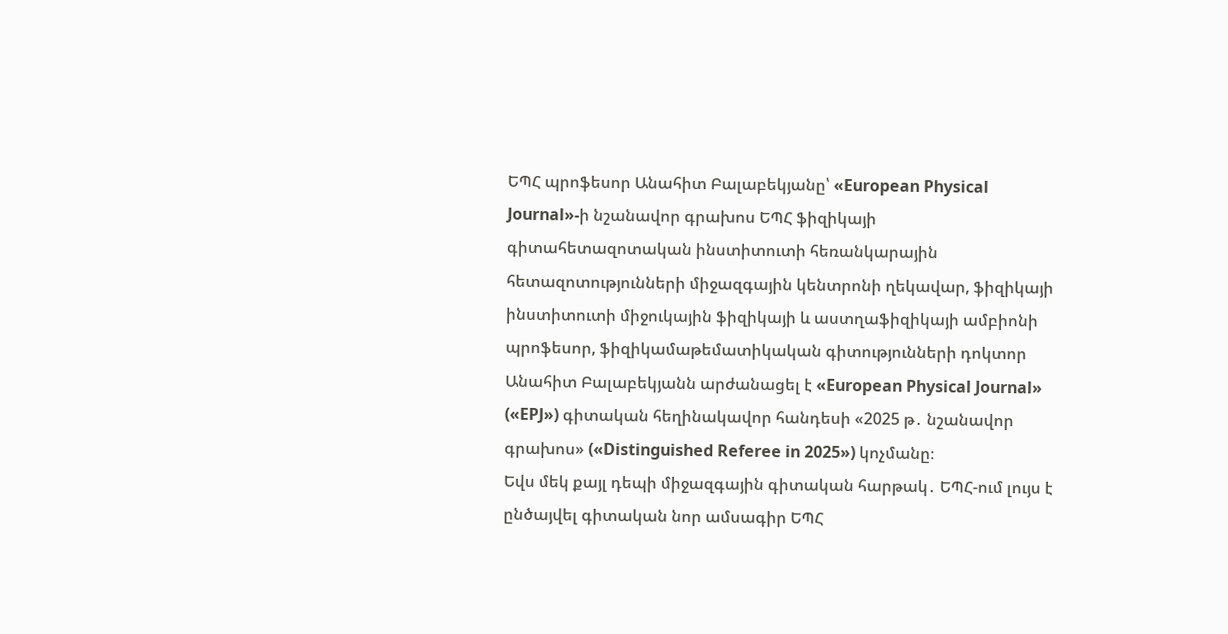ԵՊՀ պրոֆեսոր Անահիտ Բալաբեկյանը՝ «European Physical Journal»-ի նշանավոր գրախոս ԵՊՀ ֆիզիկայի գիտահետազոտական ինստիտուտի հեռանկարային հետազոտությունների միջազգային կենտրոնի ղեկավար, ֆիզիկայի ինստիտուտի միջուկային ֆիզիկայի և աստղաֆիզիկայի ամբիոնի պրոֆեսոր, ֆիզիկամաթեմատիկական գիտությունների դոկտոր Անահիտ Բալաբեկյանն արժանացել է «European Physical Journal» («EPJ») գիտական հեղինակավոր հանդեսի «2025 թ․ նշանավոր գրախոս» («Distinguished Referee in 2025») կոչմանը։
Եվս մեկ քայլ դեպի միջազգային գիտական հարթակ․ ԵՊՀ-ում լույս է ընծայվել գիտական նոր ամսագիր ԵՊՀ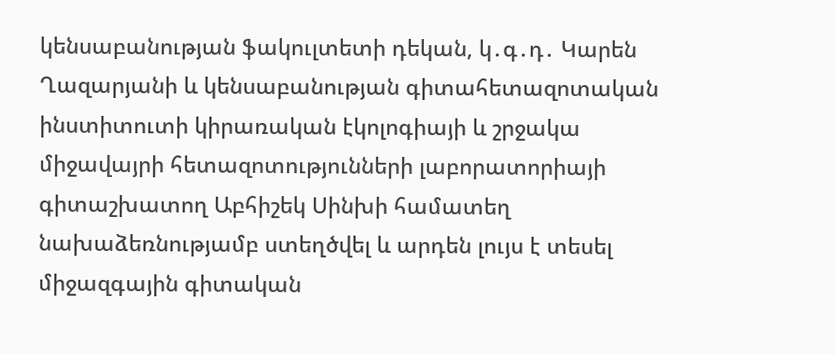կենսաբանության ֆակուլտետի դեկան, կ․գ․դ․ Կարեն Ղազարյանի և կենսաբանության գիտահետազոտական ինստիտուտի կիրառական էկոլոգիայի և շրջակա միջավայրի հետազոտությունների լաբորատորիայի գիտաշխատող Աբհիշեկ Սինխի համատեղ նախաձեռնությամբ ստեղծվել և արդեն լույս է տեսել միջազգային գիտական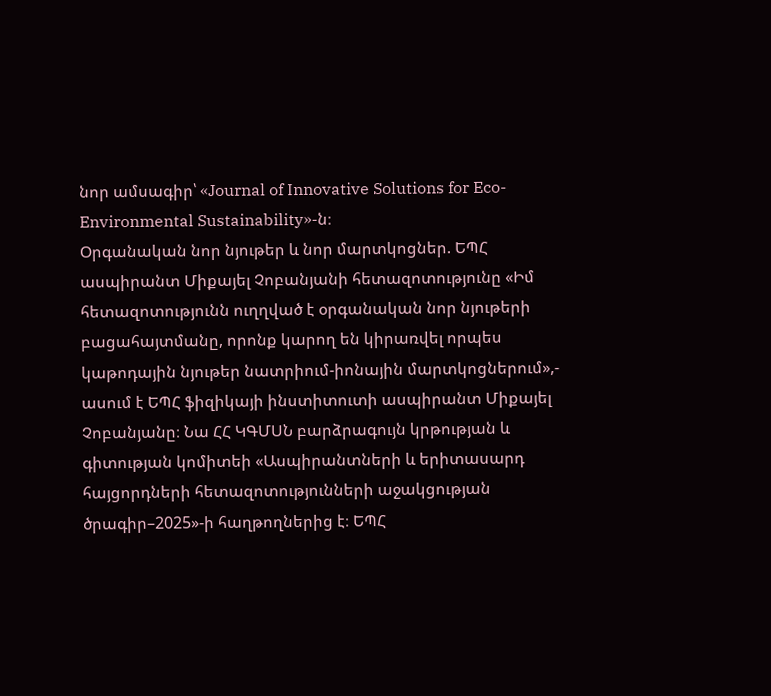նոր ամսագիր՝ «Journal of Innovative Solutions for Eco-Environmental Sustainability»-ն։
Օրգանական նոր նյութեր և նոր մարտկոցներ. ԵՊՀ ասպիրանտ Միքայել Չոբանյանի հետազոտությունը «Իմ հետազոտությունն ուղղված է օրգանական նոր նյութերի բացահայտմանը, որոնք կարող են կիրառվել որպես կաթոդային նյութեր նատրիում-իոնային մարտկոցներում»,- ասում է ԵՊՀ ֆիզիկայի ինստիտուտի ասպիրանտ Միքայել Չոբանյանը։ Նա ՀՀ ԿԳՄՍՆ բարձրագույն կրթության և գիտության կոմիտեի «Ասպիրանտների և երիտասարդ հայցորդների հետազոտությունների աջակցության ծրագիր–2025»-ի հաղթողներից է։ ԵՊՀ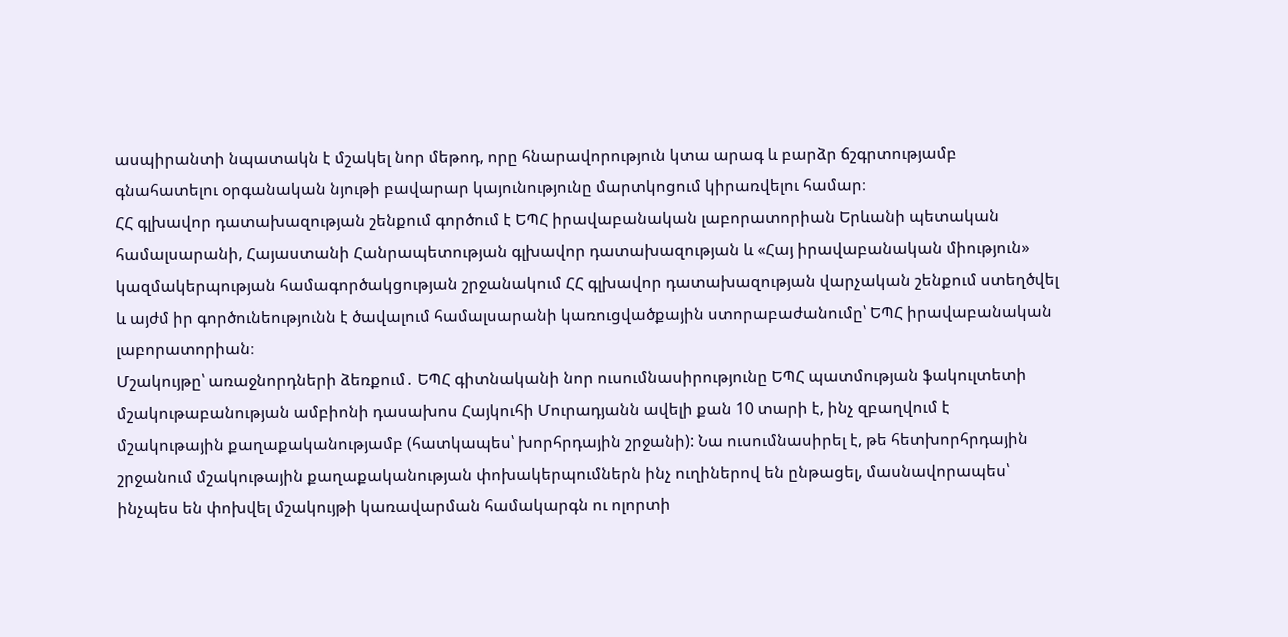ասպիրանտի նպատակն է մշակել նոր մեթոդ, որը հնարավորություն կտա արագ և բարձր ճշգրտությամբ գնահատելու օրգանական նյութի բավարար կայունությունը մարտկոցում կիրառվելու համար։
ՀՀ գլխավոր դատախազության շենքում գործում է ԵՊՀ իրավաբանական լաբորատորիան Երևանի պետական համալսարանի, Հայաստանի Հանրապետության գլխավոր դատախազության և «Հայ իրավաբանական միություն» կազմակերպության համագործակցության շրջանակում ՀՀ գլխավոր դատախազության վարչական շենքում ստեղծվել և այժմ իր գործունեությունն է ծավալում համալսարանի կառուցվածքային ստորաբաժանումը՝ ԵՊՀ իրավաբանական լաբորատորիան։
Մշակույթը՝ առաջնորդների ձեռքում․ ԵՊՀ գիտնականի նոր ուսումնասիրությունը ԵՊՀ պատմության ֆակուլտետի մշակութաբանության ամբիոնի դասախոս Հայկուհի Մուրադյանն ավելի քան 10 տարի է, ինչ զբաղվում է մշակութային քաղաքականությամբ (հատկապես՝ խորհրդային շրջանի): Նա ուսումնասիրել է, թե հետխորհրդային շրջանում մշակութային քաղաքականության փոխակերպումներն ինչ ուղիներով են ընթացել, մասնավորապես՝ ինչպես են փոխվել մշակույթի կառավարման համակարգն ու ոլորտի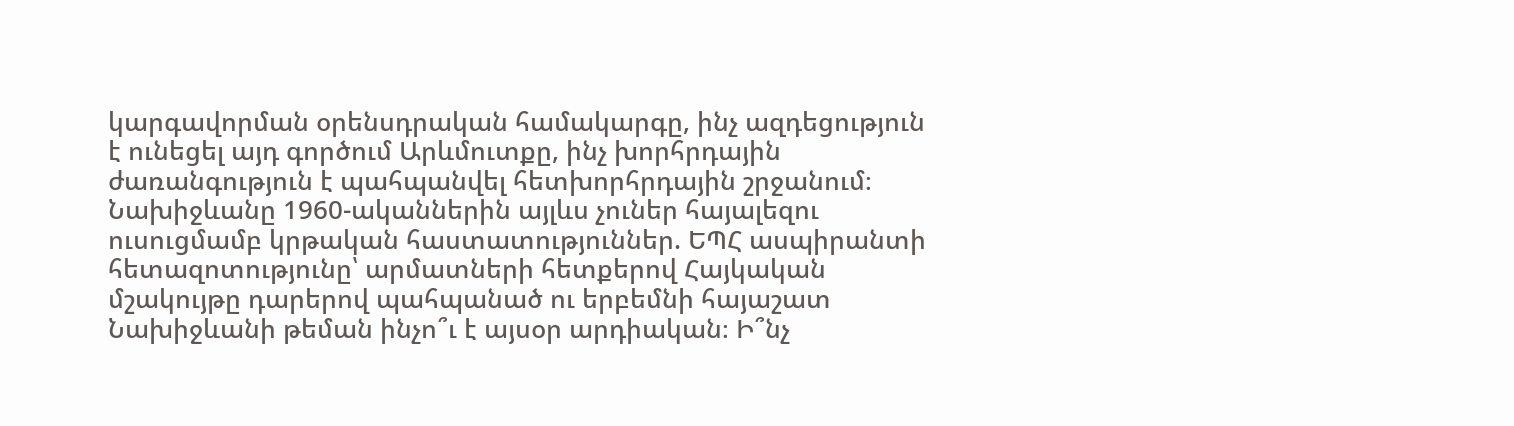կարգավորման օրենսդրական համակարգը, ինչ ազդեցություն է ունեցել այդ գործում Արևմուտքը, ինչ խորհրդային ժառանգություն է պահպանվել հետխորհրդային շրջանում։
Նախիջևանը 1960-ականներին այլևս չուներ հայալեզու ուսուցմամբ կրթական հաստատություններ. ԵՊՀ ասպիրանտի հետազոտությունը՝ արմատների հետքերով Հայկական մշակույթը դարերով պահպանած ու երբեմնի հայաշատ Նախիջևանի թեման ինչո՞ւ է այսօր արդիական։ Ի՞նչ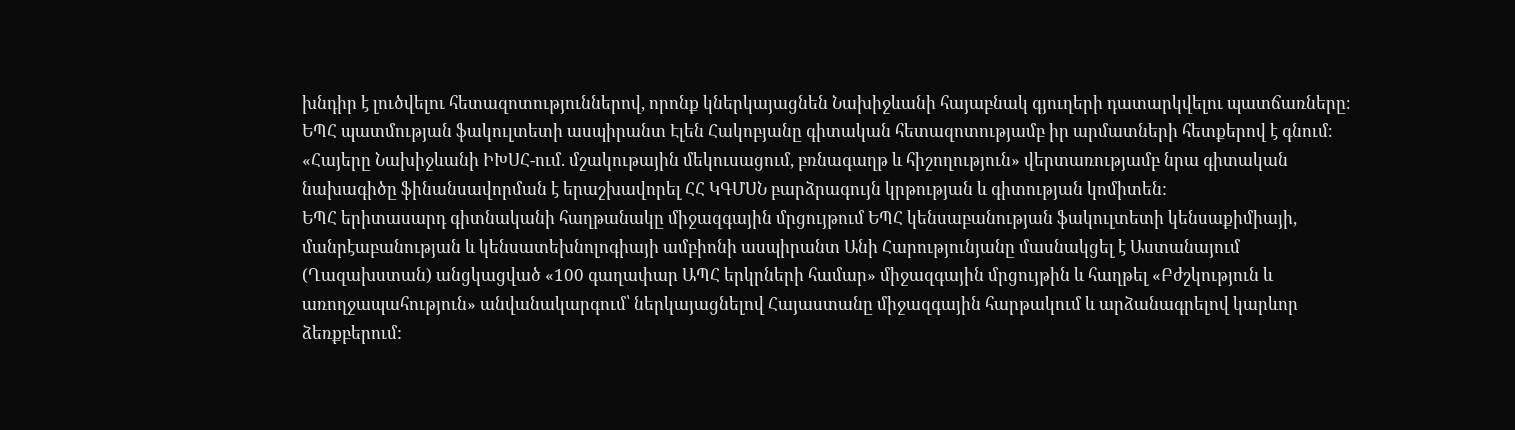խնդիր է լուծվելու հետազոտություններով, որոնք կներկայացնեն Նախիջևանի հայաբնակ գյուղերի դատարկվելու պատճառները։ ԵՊՀ պատմության ֆակուլտետի ասպիրանտ Էլեն Հակոբյանը գիտական հետազոտությամբ իր արմատների հետքերով է գնում։ «Հայերը Նախիջևանի ԻԽՍՀ-ում. մշակութային մեկուսացում, բռնագաղթ և հիշողություն» վերտառությամբ նրա գիտական նախագիծը ֆինանսավորման է երաշխավորել ՀՀ ԿԳՄՍՆ բարձրագույն կրթության և գիտության կոմիտեն:
ԵՊՀ երիտասարդ գիտնականի հաղթանակը միջազգային մրցույթում ԵՊՀ կենսաբանության ֆակուլտետի կենսաքիմիայի, մանրէաբանության և կենսատեխնոլոգիայի ամբիոնի ասպիրանտ Անի Հարությունյանը մասնակցել է Աստանայում (Ղազախստան) անցկացված «100 գաղափար ԱՊՀ երկրների համար» միջազգային մրցույթին և հաղթել «Բժշկություն և առողջապահություն» անվանակարգում՝ ներկայացնելով Հայաստանը միջազգային հարթակում և արձանագրելով կարևոր ձեռքբերում: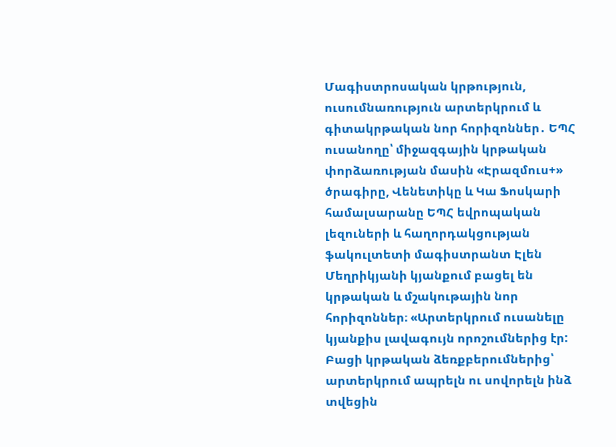Մագիստրոսական կրթություն, ուսումնառություն արտերկրում և գիտակրթական նոր հորիզոններ․ ԵՊՀ ուսանողը՝ միջազգային կրթական փորձառության մասին «Էրազմուս+» ծրագիրը, Վենետիկը և Կա Ֆոսկարի համալսարանը ԵՊՀ եվրոպական լեզուների և հաղորդակցության ֆակուլտետի մագիստրանտ Էլեն Մեղրիկյանի կյանքում բացել են կրթական և մշակութային նոր հորիզոններ։ «Արտերկրում ուսանելը կյանքիս լավագույն որոշումներից էր: Բացի կրթական ձեռքբերումներից՝ արտերկրում ապրելն ու սովորելն ինձ տվեցին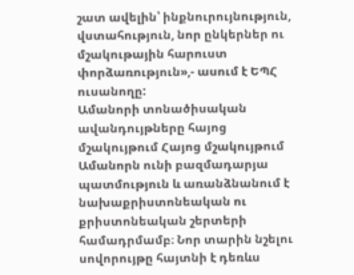շատ ավելին՝ ինքնուրույնություն, վստահություն, նոր ընկերներ ու մշակութային հարուստ փորձառություն»,- ասում է ԵՊՀ ուսանողը:
Ամանորի տոնածիսական ավանդույթները հայոց մշակույթում Հայոց մշակույթում Ամանորն ունի բազմադարյա պատմություն և առանձնանում է նախաքրիստոնեական ու քրիստոնեական շերտերի համադրմամբ։ Նոր տարին նշելու սովորույթը հայտնի է դեռևս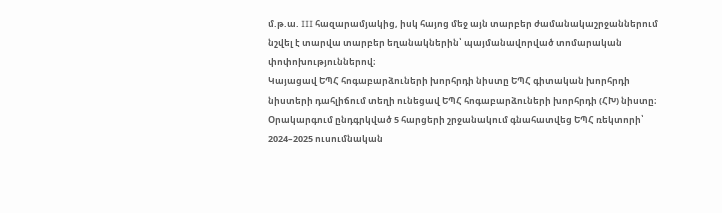մ.թ.ա. III հազարամյակից, իսկ հայոց մեջ այն տարբեր ժամանակաշրջաններում նշվել է տարվա տարբեր եղանակներին՝ պայմանավորված տոմարական փոփոխություններով։
Կայացավ ԵՊՀ հոգաբարձուների խորհրդի նիստը ԵՊՀ գիտական խորհրդի նիստերի դահլիճում տեղի ունեցավ ԵՊՀ հոգաբարձուների խորհրդի (ՀԽ) նիստը։ Օրակարգում ընդգրկված 5 հարցերի շրջանակում գնահատվեց ԵՊՀ ռեկտորի՝ 2024–2025 ուսումնական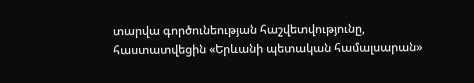տարվա գործունեության հաշվետվությունը, հաստատվեցին «Երևանի պետական համալսարան»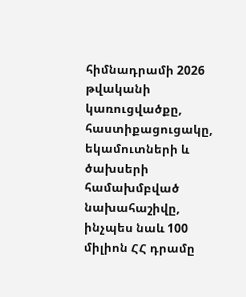հիմնադրամի 2026 թվականի կառուցվածքը, հաստիքացուցակը, եկամուտների և ծախսերի համախմբված նախահաշիվը, ինչպես նաև 100 միլիոն ՀՀ դրամը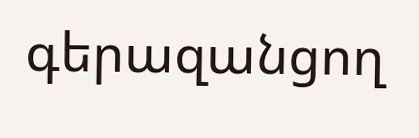գերազանցող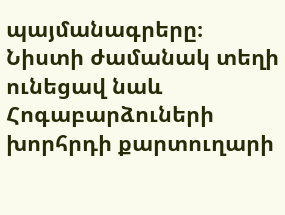պայմանագրերը։ Նիստի ժամանակ տեղի ունեցավ նաև Հոգաբարձուների խորհրդի քարտուղարի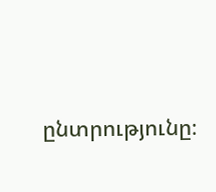ընտրությունը։